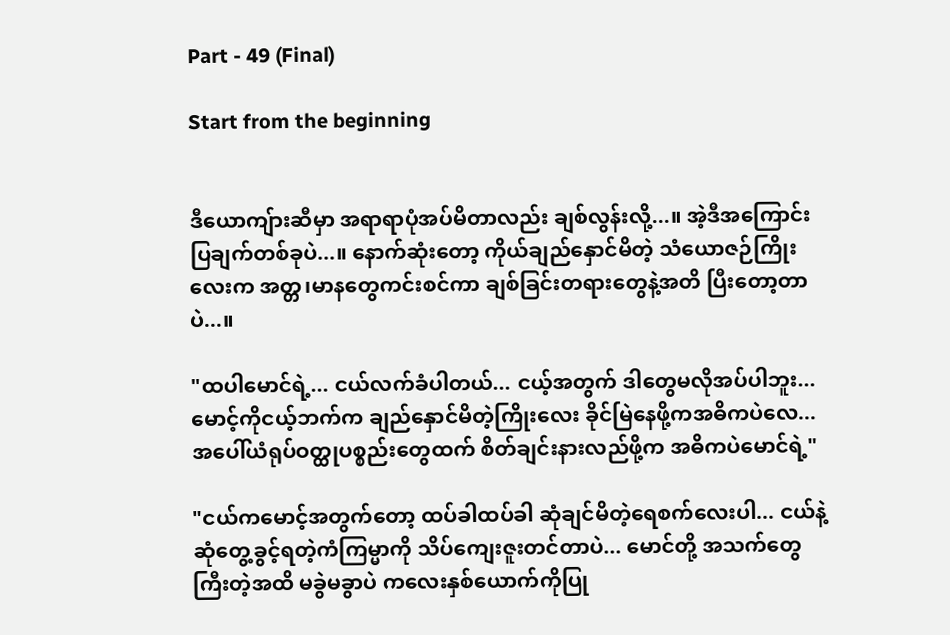Part - 49 (Final)

Start from the beginning


ဒီယောကျ်ားဆီမှာ အရာရာပုံအပ်မိတာလည်း ချစ်လွန်းလို့...။ အဲ့ဒီအကြောင်းပြချက်တစ်ခုပဲ...။ နောက်ဆုံးတော့ ကိုယ်ချည်နှောင်မိတဲ့ သံယောဇဉ်ကြိုးလေးက အတ္တ၊မာနတွေကင်းစင်ကာ ချစ်ခြင်းတရားတွေနဲ့အတိ ပြီးတော့တာပဲ...။

"ထပါမောင်ရဲ့... ငယ်လက်ခံပါတယ်... ငယ့်အတွက် ဒါတွေမလိုအပ်ပါဘူး... မောင့်ကိုငယ့်ဘက်က ချည်နှောင်မိတဲ့ကြိုးလေး ခိုင်မြဲနေဖို့ကအဓိကပဲလေ... အပေါ်ယံရုပ်ဝတ္ထုပစ္စည်းတွေထက် စိတ်ချင်းနားလည်ဖို့က အဓိကပဲမောင်ရဲ့"

"ငယ်ကမောင့်အတွက်တော့ ထပ်ခါထပ်ခါ ဆုံချင်မိတဲ့ရေစက်လေးပါ... ငယ်နဲ့ဆုံတွေ့ခွင့်ရတဲ့ကံကြမ္မာကို သိပ်ကျေးဇူးတင်တာပဲ... မောင်တို့ အသက်တွေကြီးတဲ့အထိ မခွဲမခွာပဲ ကလေးနှစ်ယောက်ကိုပြု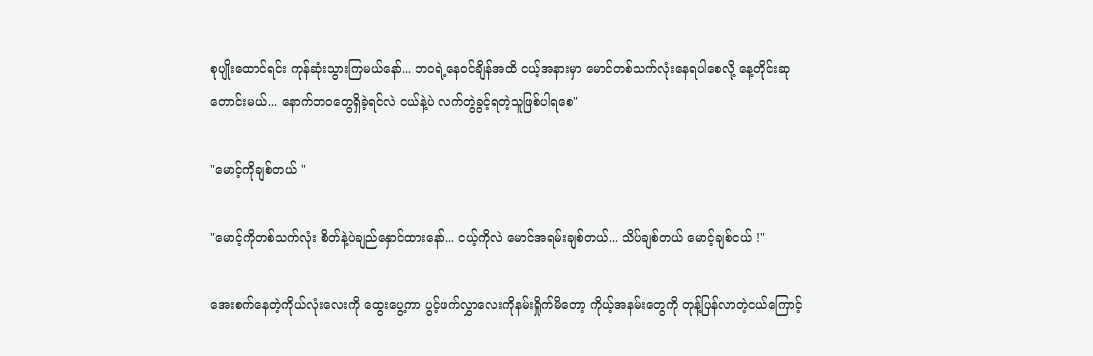စုပျိုးထောင်ရင်း ကုန်ဆုံးသွားကြမယ်နော်... ဘဝရဲ့နေဝင်ချိန်အထိ ငယ့်အနားမှာ မောင်တစ်သက်လုံးနေရပါစေလို့ နေ့တိုင်းဆုတောင်းမယ်... နောက်ဘဝတွေရှိခဲ့ရင်လဲ ငယ်နဲ့ပဲ လက်တွဲခွင့်ရတဲ့သူဖြစ်ပါရစေ"

"မောင့်ကိုချစ်တယ် "

"မောင့်ကိုတစ်သက်လုံး စိတ်နဲ့ပဲချည်နှောင်ထားနော်... ငယ့်ကိုလဲ မောင်အရမ်းချစ်တယ်... သိပ်ချစ်တယ် မောင့်ချစ်ငယ် !"

အေးစက်နေတဲ့ကိုယ်လုံးလေးကို ထွေးပွေ့ကာ ပွင့်ဖက်လွှာလေးကိုနမ်းရှိုက်မိတော့ ကိုယ့်အနမ်းတွေကို တုန့်ပြန်လာတဲ့ငယ်ကြောင့်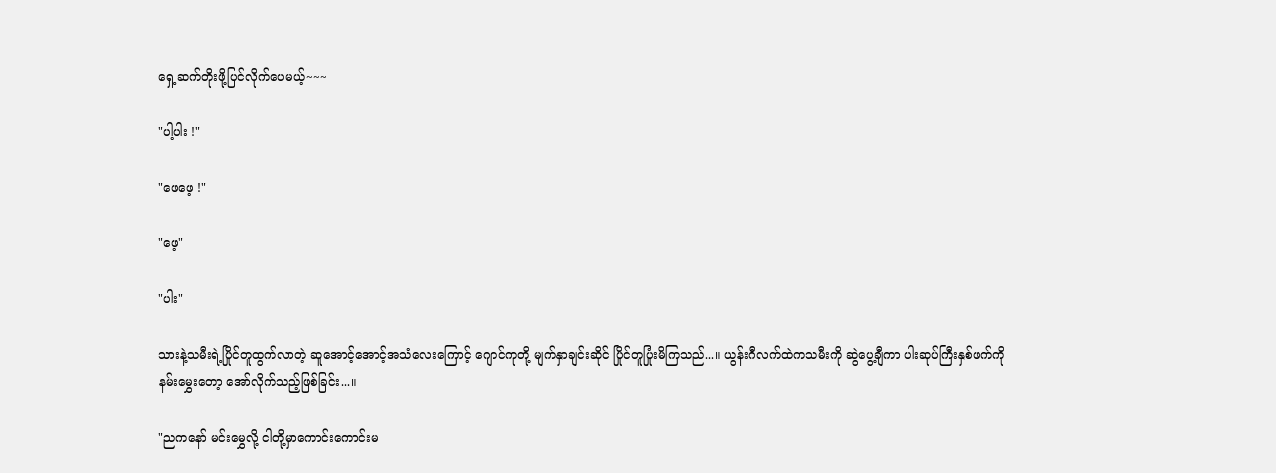ရှေ့ဆက်တိုးဖို့ပြင်လိုက်ပေမယ့်~~~

"ပါ့ပါး !"

"ဖေဖေ့ !"

"ဖေ့"

"ပါး"

သားနဲ့သမီးရဲ့ပြိုင်တူထွက်လာတဲ့ ဆူအောင့်အောင့်အသံလေးကြောင့် ဂျောင်ကုတို့ မျက်နှာချင်းဆိုင် ပြိုင်တူပြုံးမိကြသည်...။ ယွန်းဂီလက်ထဲကသမီးကို ဆွဲပွေ့ချီကာ ပါးဆုပ်ကြီးနှစ်ဖက်ကို နမ်းမွှေးတော့ အော်လိုက်သည့်ဖြစ်ခြင်း...။

"ညကနော် မင်းမွှေလို့ ငါတို့မှာကောင်းကောင်းမ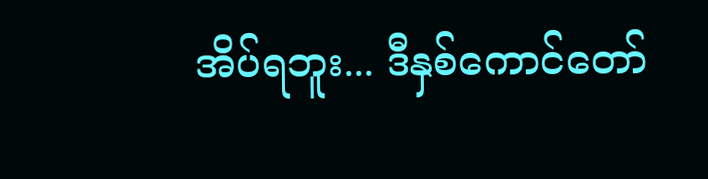အိပ်ရဘူး... ဒီနှစ်ကောင်တော်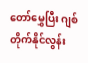တော်မွှေပြီး ဂျစ်တိုက်နိုင်လွန်း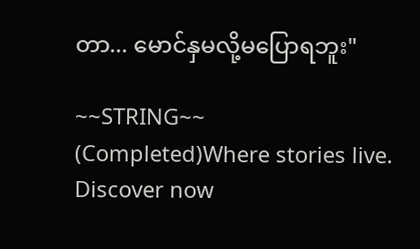တာ... မောင်နှမလို့မပြောရဘူး"

~~STRING~~ (Completed)Where stories live. Discover now